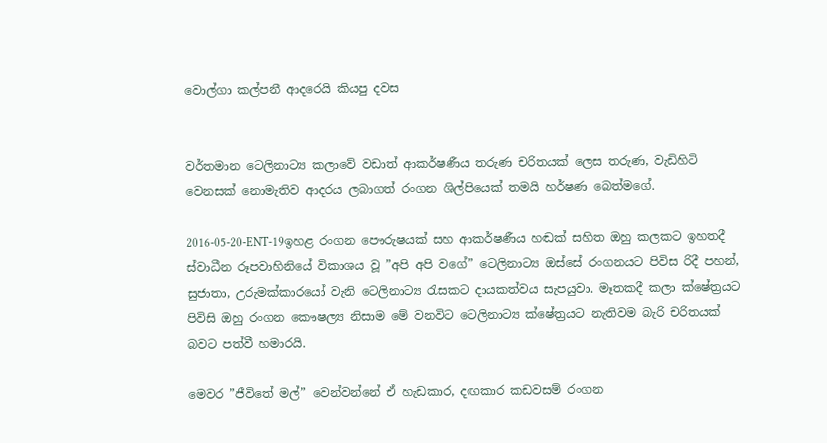වොල්ගා කල්පනී ආදරෙයි කියපු දවස


වර්තමාන ටෙලිනාට්‍ය කලාවේ වඩාත් ආකර්ෂණීය තරුණ චරිතයක් ලෙස තරුණ, වැඩිහිටි වෙනසක් නොමැතිව ආදරය ලබාගත් රංගන ශිල්පියෙක් තමයි හර්ෂණ බෙත්මගේ.

2016-05-20-ENT-19ඉහළ රංගන පෞරුෂයක් සහ ආකර්ෂණීය හඬක් සහිත ඔහු කලකට ඉහතදී ස්වාධීන රූපවාහිනියේ විකාශය වූ ”අපි අපි වගේ” ටෙලිනාට්‍ය ඔස්සේ රංගනයට පිවිස රිදී පහන්, සුජාතා, උරුමක්කාරයෝ වැනි ටෙලිනාට්‍ය රැසකට දායකත්වය සැපයුවා. මෑතකදී කලා ක්ෂේත්‍රයට පිවිසි ඔහු රංගන කෞෂල්‍ය නිසාම මේ වනවිට ටෙලිනාට්‍ය ක්ෂේත්‍රයට නැතිවම බැරි චරිතයක් බවට පත්වී හමාරයි.

මෙවර ”ජීවිතේ මල්” වෙන්වන්නේ ඒ හැඩකාර, දඟකාර කඩවසම් රංගන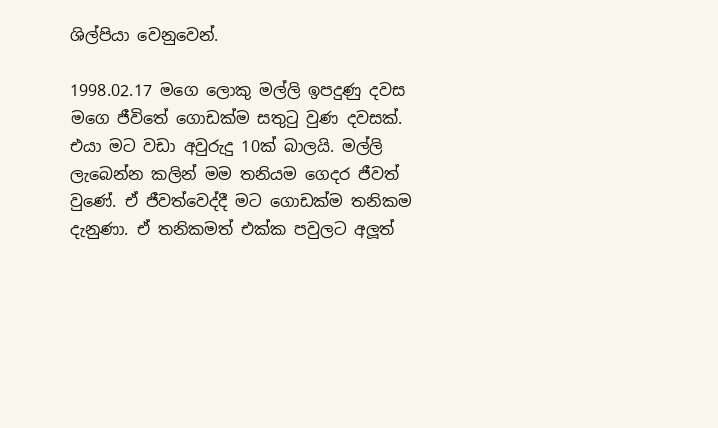ශිල්පියා වෙනුවෙන්.

1998.02.17 මගෙ ලොකු මල්ලි ඉපදුණු දවස මගෙ ජීවිතේ ගොඩක්ම සතුටු වුණ දවසක්. එයා මට වඩා අවුරුදු 10ක් බාලයි. මල්ලි ලැබෙන්න කලින් මම තනියම ගෙදර ජීවත් වුණේ. ඒ ජීවත්වෙද්දී මට ගොඩක්ම තනිකම දැනුණා. ඒ තනිකමත් එක්ක පවුලට අලූත්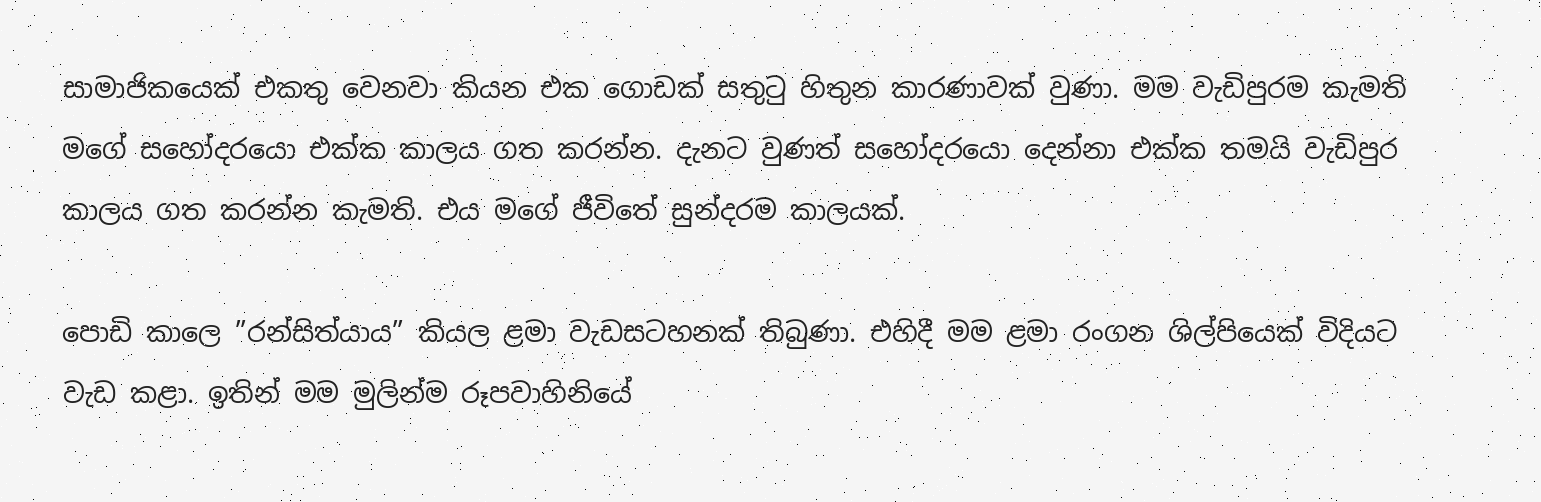සාමාජිකයෙක් එකතු වෙනවා කියන එක ගොඩක් සතුටු හිතුන කාරණාවක් වුණා. මම වැඩිපුරම කැමති මගේ සහෝදරයො එක්ක කාලය ගත කරන්න. දැනට වුණත් සහෝදරයො දෙන්නා එක්ක තමයි වැඩිපුර කාලය ගත කරන්න කැමති. එය මගේ ජීවිතේ සුන්දරම කාලයක්.

පොඩි කාලෙ ”රන්සිත්යාය” කියල ළමා වැඩසටහනක් තිබුණා. එහිදී මම ළමා රංගන ශිල්පියෙක් විදියට වැඩ කළා. ඉතින් මම මුලින්ම රූපවාහිනියේ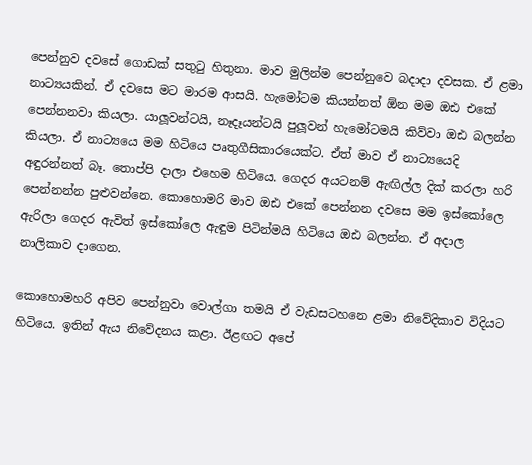පෙන්නුව දවසේ ගොඩක් සතුටු හිතුනා. මාව මුලින්ම පෙන්නුවෙ බදාදා දවසක. ඒ ළමා නාට්‍යයකින්. ඒ දවසෙ මට මාරම ආසයි. හැමෝටම කියන්නත් ඕන මම ඔඪ එකේ පෙන්නනවා කියලා. යාලූවන්ටයි, නෑදෑයන්ටයි පුලූවන් හැමෝටමයි කිව්වා ඔඪ බලන්න කියලා. ඒ නාට්‍යයෙ මම හිටියෙ පෘතුගීසිකාරයෙක්ට. ඒත් මාව ඒ නාට්‍යයෙදි අඳුරන්නත් බෑ. තොප්පි දාලා එහෙම හිටියෙ. ගෙදර අයටනම් ඇඟිල්ල දික් කරලා හරි පෙන්නන්න පුළුවන්නෙ. කොහොමරි මාව ඔඪ එකේ පෙන්නන දවසෙ මම ඉස්කෝලෙ ඇරිලා ගෙදර ඇවිත් ඉස්කෝලෙ ඇඳුම පිටින්මයි හිටියෙ ඔඪ බලන්න. ඒ අදාල නාලිකාව දාගෙන.

කොහොමහරි අපිව පෙන්නුවා වොල්ගා තමයි ඒ වැඩසටහනෙ ළමා නිවේදිකාව විදියට හිටියෙ. ඉතින් ඇය නිවේදනය කළා. ඊළඟට අපේ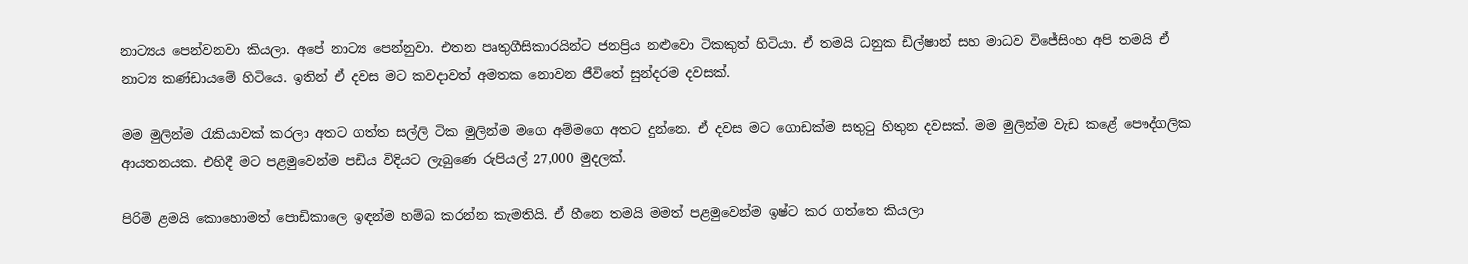නාට්‍යය පෙන්වනවා කියලා. අපේ නාට්‍ය පෙන්නුවා. එතන පෘතුගීසිකාරයින්ට ජනප්‍රිය නළුවො ටිකකුත් හිටියා. ඒ තමයි ධනුක ඩිල්ෂාන් සහ මාධව විජේසිංහ අපි තමයි ඒ නාට්‍ය කණ්ඩායමේ හිටියෙ. ඉතින් ඒ දවස මට කවදාවත් අමතක නොවන ජීවිතේ සුන්දරම දවසක්.

මම මුලින්ම රැකියාවක් කරලා අතට ගත්ත සල්ලි ටික මුලින්ම මගෙ අම්මගෙ අතට දුන්නෙ. ඒ දවස මට ගොඩක්ම සතුටු හිතුන දවසක්. මම මුලින්ම වැඩ කළේ පෞද්ගලික ආයතනයක. එහිදී මට පළමුවෙන්ම පඩිය විදියට ලැබුණෙ රුපියල් 27,000 මුදලක්.

පිරිමි ළමයි කොහොමත් පොඩිකාලෙ ඉඳන්ම හම්බ කරන්න කැමතියි. ඒ හීනෙ තමයි මමත් පළමුවෙන්ම ඉෂ්ට කර ගත්තෙ කියලා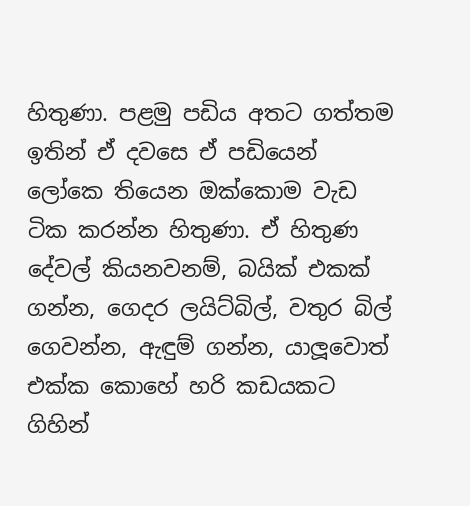හිතුණා. පළමු පඩිය අතට ගත්තම ඉතින් ඒ දවසෙ ඒ පඩියෙන් ලෝකෙ තියෙන ඔක්කොම වැඩ ටික කරන්න හිතුණා. ඒ හිතුණ දේවල් කියනවනම්, බයික් එකක් ගන්න, ගෙදර ලයිට්බිල්, වතුර බිල් ගෙවන්න, ඇඳුම් ගන්න, යාලූවොත් එක්ක කොහේ හරි කඩයකට ගිහින්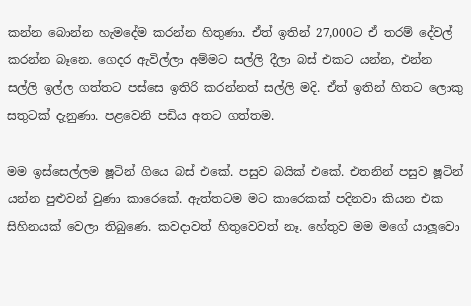කන්න බොන්න හැමදේම කරන්න හිතුණා. ඒත් ඉතින් 27,000ට ඒ තරම් දේවල් කරන්න බෑනෙ. ගෙදර ඇවිල්ලා අම්මට සල්ලි දීලා බස් එකට යන්න, එන්න සල්ලි ඉල්ල ගත්තට පස්සෙ ඉතිරි කරන්නත් සල්ලි මදි. ඒත් ඉතින් හිතට ලොකු සතුටක් දැනුණා. පළවෙනි පඩිය අතට ගත්තම.

මම ඉස්සෙල්ලම ෂූටින් ගියෙ බස් එකේ. පසුව බයික් එකේ. එතනින් පසුව ෂූටින් යන්න පුළුවන් වුණා කාරෙකේ. ඇත්තටම මට කාරෙකක් පදිනවා කියන එක සිහිනයක් වෙලා තිබුණෙ. කවදාවත් හිතුවෙවත් නෑ. හේතුව මම මගේ යාලූවො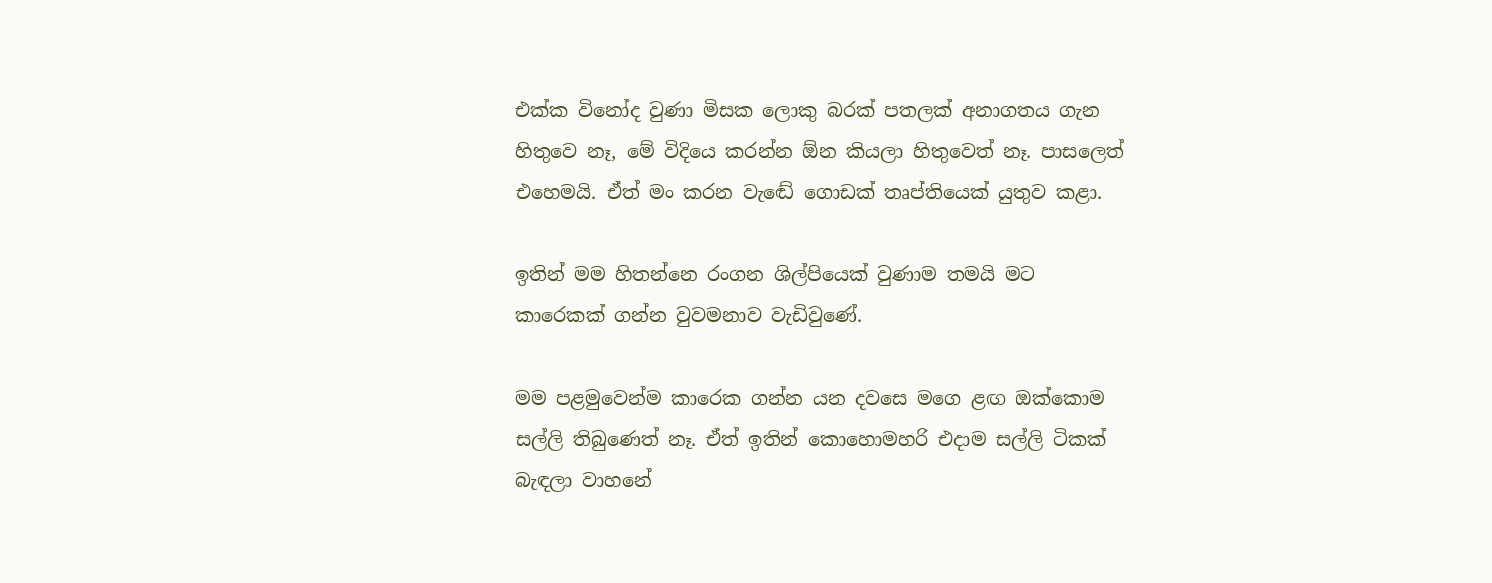එක්ක විනෝද වුණා මිසක ලොකු බරක් පතලක් අනාගතය ගැන හිතුවෙ නෑ, මේ විදියෙ කරන්න ඕන කියලා හිතුවෙත් නෑ. පාසලෙත් එහෙමයි. ඒත් මං කරන වැඬේ ගොඩක් තෘප්තියෙක් යුතුව කළා.

ඉතින් මම හිතන්නෙ රංගන ශිල්පියෙක් වුණාම තමයි මට කාරෙකක් ගන්න වුවමනාව වැඩිවුණේ.

මම පළමුවෙන්ම කාරෙක ගන්න යන දවසෙ මගෙ ළඟ ඔක්කොම සල්ලි තිබුණෙත් නෑ. ඒත් ඉතින් කොහොමහරි එදාම සල්ලි ටිකක් බැඳලා වාහනේ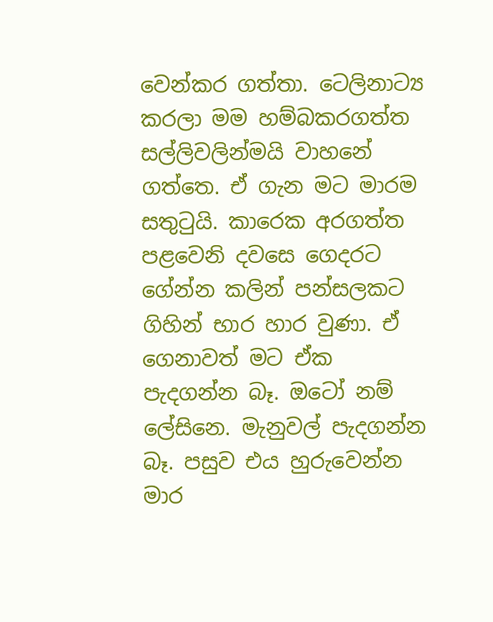වෙන්කර ගත්තා. ටෙලිනාට්‍ය කරලා මම හම්බකරගත්ත සල්ලිවලින්මයි වාහනේ ගත්තෙ. ඒ ගැන මට මාරම සතුටුයි. කාරෙක අරගත්ත පළවෙනි දවසෙ ගෙදරට ගේන්න කලින් පන්සලකට ගිහින් භාර හාර වුණා. ඒ ගෙනාවත් මට ඒක පැදගන්න බෑ. ඔටෝ නම් ලේසිනෙ. මැනුවල් පැදගන්න බෑ. පසුව එය හුරුවෙන්න මාර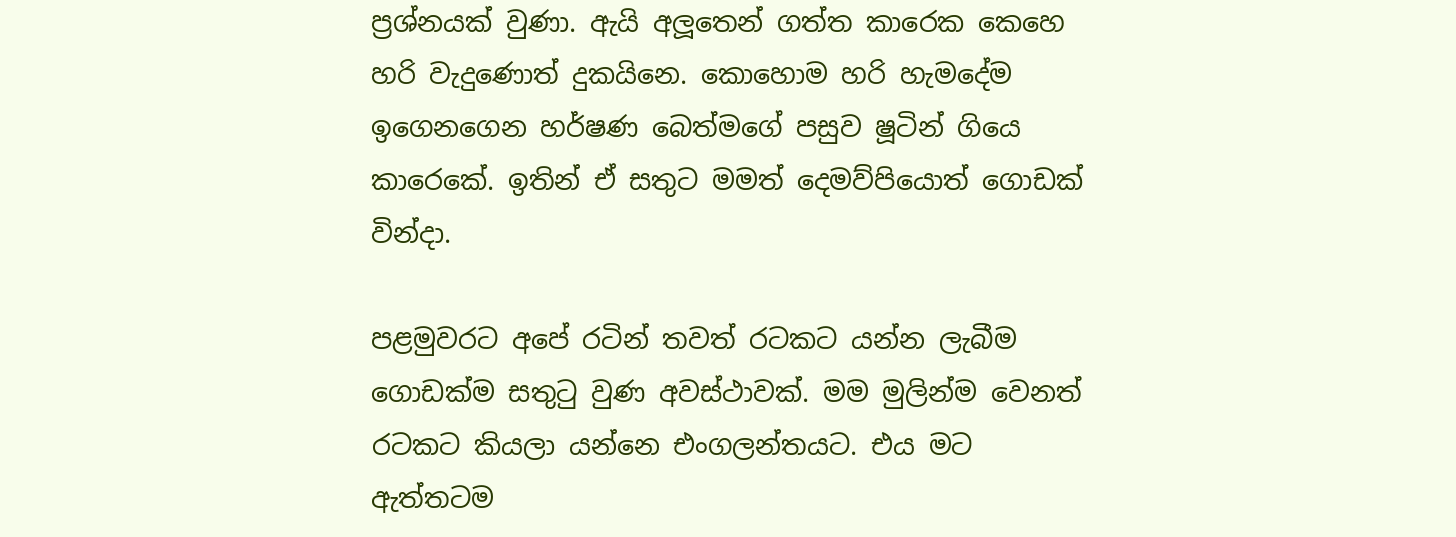ප්‍රශ්නයක් වුණා. ඇයි අලූතෙන් ගත්ත කාරෙක කෙහෙ හරි වැදුණොත් දුකයිනෙ. කොහොම හරි හැමදේම ඉගෙනගෙන හර්ෂණ බෙත්මගේ පසුව ෂූටින් ගියෙ කාරෙකේ. ඉතින් ඒ සතුට මමත් දෙමව්පියොත් ගොඩක් වින්දා.

පළමුවරට අපේ රටින් තවත් රටකට යන්න ලැබීම ගොඩක්ම සතුටු වුණ අවස්ථාවක්. මම මුලින්ම වෙනත් රටකට කියලා යන්නෙ එංගලන්තයට. එය මට ඇත්තටම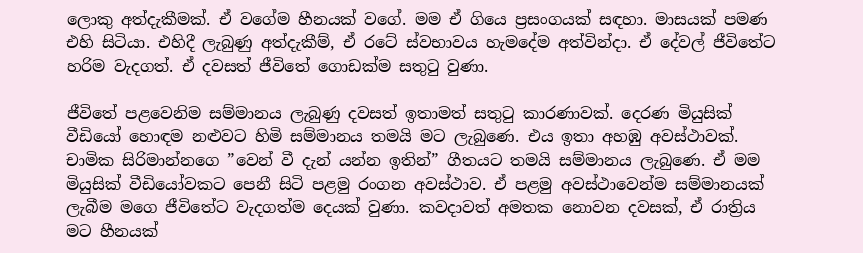ලොකු අත්දැකීමක්. ඒ වගේම හීනයක් වගේ. මම ඒ ගියෙ ප්‍රසංගයක් සඳහා. මාසයක් පමණ එහි සිටියා. එහිදී ලැබුණු අත්දැකීම්, ඒ රටේ ස්වභාවය හැමදේම අත්වින්දා. ඒ දේවල් ජීවිතේට හරිම වැදගත්. ඒ දවසත් ජීවිතේ ගොඩක්ම සතුටු වුණා.

ජීවිතේ පළවෙනිම සම්මානය ලැබුණු දවසත් ඉතාමත් සතුටු කාරණාවක්. දෙරණ මියුසික් වීඩියෝ හොඳම නළුවට හිමි සම්මානය තමයි මට ලැබුණෙ. එය ඉතා අහඹු අවස්ථාවක්. චාමික සිරිමාන්නගෙ ”වෙන් වී දැන් යන්න ඉතින්” ගීතයට තමයි සම්මානය ලැබුණෙ. ඒ මම මියුසික් වීඩියෝවකට පෙනී සිටි පළමු රංගන අවස්ථාව. ඒ පළමු අවස්ථාවෙන්ම සම්මානයක් ලැබීම මගෙ ජීවිතේට වැදගත්ම දෙයක් වුණා. කවදාවත් අමතක නොවන දවසක්, ඒ රාත්‍රිය මට හීනයක්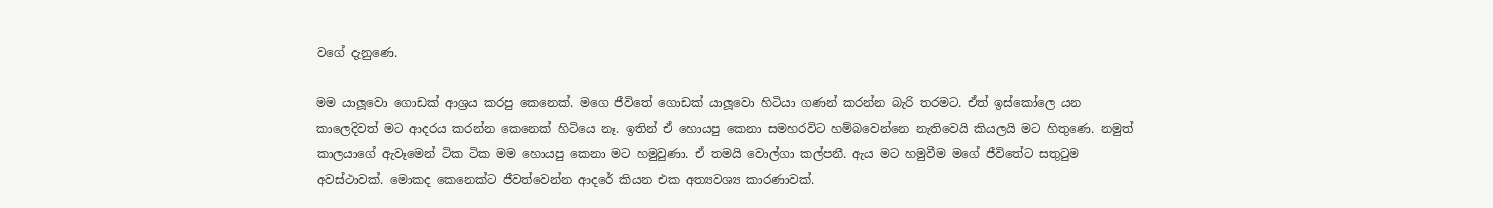වගේ දැනුණෙ.

මම යාලූවො ගොඩක් ආශ්‍රය කරපු කෙනෙක්. මගෙ ජීවිතේ ගොඩක් යාලූවො හිටියා ගණන් කරන්න බැරි තරමට. ඒත් ඉස්කෝලෙ යන කාලෙදිවත් මට ආදරය කරන්න කෙනෙක් හිටියෙ නෑ. ඉතින් ඒ හොයපු කෙනා සමහරවිට හම්බවෙන්නෙ නැතිවෙයි කියලයි මට හිතුණෙ. නමුත් කාලයාගේ ඇවෑමෙන් ටික ටික මම හොයපු කෙනා මට හමුවුණා. ඒ තමයි වොල්ගා කල්පනී. ඇය මට හමුවීම මගේ ජීවිතේට සතුටුම අවස්ථාවක්. මොකද කෙනෙක්ට ජීවත්වෙන්න ආදරේ කියන එක අත්‍යවශ්‍ය කාරණාවක්.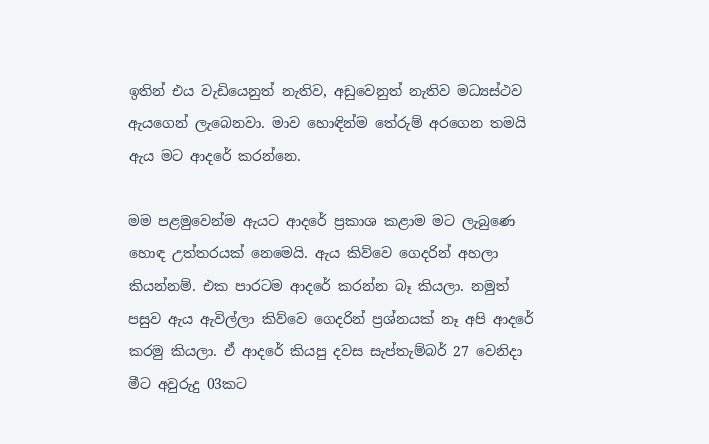ඉතින් එය වැඩියෙනුත් නැතිව, අඩුවෙනුත් නැතිව මධ්‍යස්ථව ඇයගෙන් ලැබෙනවා. මාව හොඳින්ම තේරුම් අරගෙන තමයි ඇය මට ආදරේ කරන්නෙ.

මම පළමුවෙන්ම ඇයට ආදරේ ප්‍රකාශ කළාම මට ලැබුණෙ හොඳ උත්තරයක් නෙමෙයි. ඇය කිව්වෙ ගෙදරින් අහලා කියන්නම්. එක පාරටම ආදරේ කරන්න බෑ කියලා. නමුත් පසුව ඇය ඇවිල්ලා කිව්වෙ ගෙදරින් ප්‍රශ්නයක් නෑ අපි ආදරේ කරමු කියලා. ඒ ආදරේ කියපු දවස සැප්තැම්බර් 27 වෙනිදා මීට අවුරුදු 03කට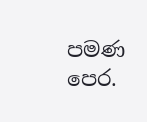පමණ පෙර.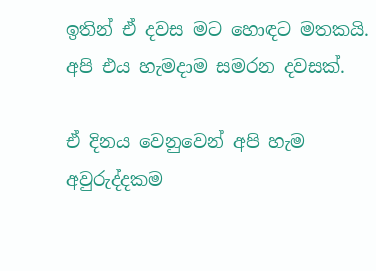ඉතින් ඒ දවස මට හොඳට මතකයි. අපි එය හැමදාම සමරන දවසක්.

ඒ දිනය වෙනුවෙන් අපි හැම අවුරුද්දකම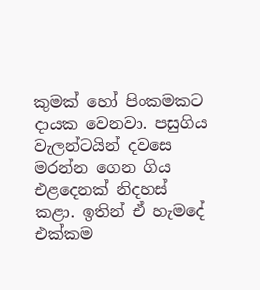කුමක් හෝ පිංකමකට දායක වෙනවා. පසුගිය වැලන්ටයින් දවසෙ මරන්න ගෙන ගිය එළදෙනක් නිදහස් කළා. ඉතින් ඒ හැමදේ එක්කම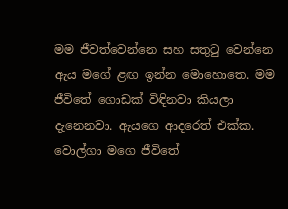මම ජීවත්වෙන්නෙ සහ සතුටු වෙන්නෙ ඇය මගේ ළඟ ඉන්න මොහොතෙ. මම ජීවිතේ ගොඩක් විඳිනවා කියලා දැනෙනවා. ඇයගෙ ආදරෙත් එක්ක. වොල්ගා මගෙ ජීවිතේ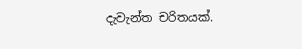දැවැන්ත චරිතයක්.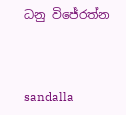ධනු විජේරත්න



sandalla